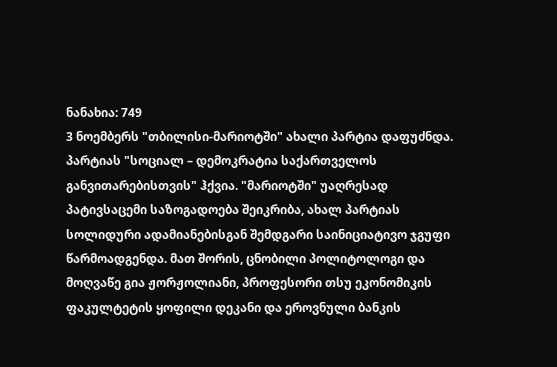ნანახია: 749
3 ნოემბერს "თბილისი-მარიოტში" ახალი პარტია დაფუძნდა. პარტიას "სოციალ – დემოკრატია საქართველოს განვითარებისთვის" ჰქვია. "მარიოტში" უაღრესად პატივსაცემი საზოგადოება შეიკრიბა, ახალ პარტიას სოლიდური ადამიანებისგან შემდგარი საინიციატივო ჯგუფი წარმოადგენდა. მათ შორის, ცნობილი პოლიტოლოგი და მოღვაწე გია ჟორჟოლიანი, პროფესორი თსუ ეკონომიკის ფაკულტეტის ყოფილი დეკანი და ეროვნული ბანკის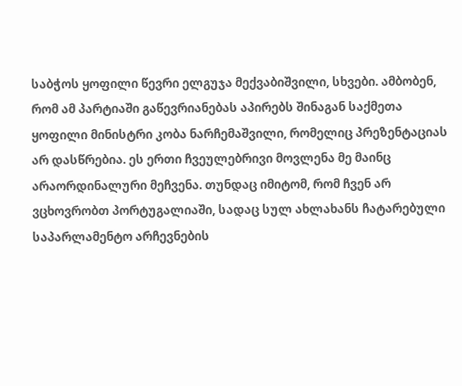საბჭოს ყოფილი წევრი ელგუჯა მექვაბიშვილი, სხვები. ამბობენ, რომ ამ პარტიაში გაწევრიანებას აპირებს შინაგან საქმეთა ყოფილი მინისტრი კობა ნარჩემაშვილი, რომელიც პრეზენტაციას არ დასწრებია. ეს ერთი ჩვეულებრივი მოვლენა მე მაინც არაორდინალური მეჩვენა. თუნდაც იმიტომ, რომ ჩვენ არ ვცხოვრობთ პორტუგალიაში, სადაც სულ ახლახანს ჩატარებული საპარლამენტო არჩევნების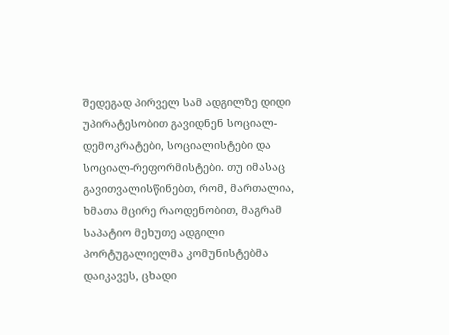შედეგად პირველ სამ ადგილზე დიდი უპირატესობით გავიდნენ სოციალ-დემოკრატები, სოციალისტები და სოციალ-რეფორმისტები. თუ იმასაც გავითვალისწინებთ, რომ, მართალია, ხმათა მცირე რაოდენობით, მაგრამ საპატიო მეხუთე ადგილი პორტუგალიელმა კომუნისტებმა დაიკავეს, ცხადი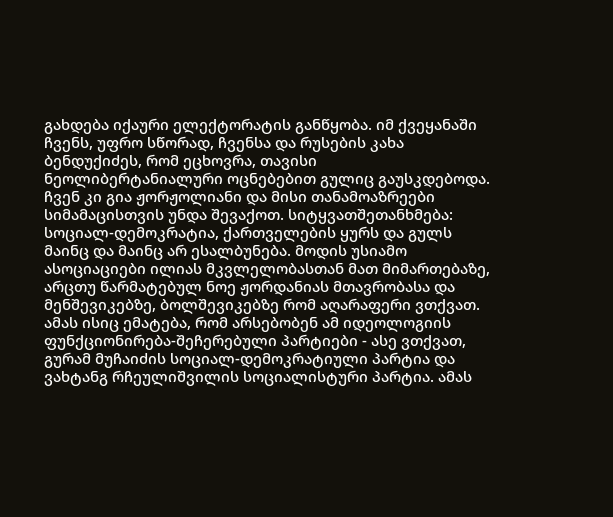გახდება იქაური ელექტორატის განწყობა. იმ ქვეყანაში ჩვენს, უფრო სწორად, ჩვენსა და რუსების კახა ბენდუქიძეს, რომ ეცხოვრა, თავისი ნეოლიბერტანიალური ოცნებებით გულიც გაუსკდებოდა. ჩვენ კი გია ჟორჟოლიანი და მისი თანამოაზრეები სიმამაცისთვის უნდა შევაქოთ. სიტყვათშეთანხმება: სოციალ-დემოკრატია, ქართველების ყურს და გულს მაინც და მაინც არ ესალბუნება. მოდის უსიამო ასოციაციები ილიას მკვლელობასთან მათ მიმართებაზე, არცთუ წარმატებულ ნოე ჟორდანიას მთავრობასა და მენშევიკებზე, ბოლშევიკებზე რომ აღარაფერი ვთქვათ. ამას ისიც ემატება, რომ არსებობენ ამ იდეოლოგიის ფუნქციონირება-შეჩერებული პარტიები - ასე ვთქვათ, გურამ მუჩაიძის სოციალ-დემოკრატიული პარტია და ვახტანგ რჩეულიშვილის სოციალისტური პარტია. ამას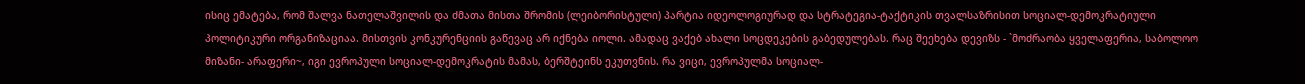ისიც ემატება, რომ შალვა ნათელაშვილის და ძმათა მისთა შრომის (ლეიბორისტული) პარტია იდეოლოგიურად და სტრატეგია-ტაქტიკის თვალსაზრისით სოციალ-დემოკრატიული პოლიტიკური ორგანიზაციაა. მისთვის კონკურენციის გაწევაც არ იქნება იოლი. ამადაც ვაქებ ახალი სოცდეკების გაბედულებას. რაც შეეხება დევიზს - `მოძრაობა ყველაფერია, საბოლოო მიზანი- არაფერი~, იგი ევროპული სოციალ-დემოკრატის მამას, ბერშტეინს ეკუთვნის. რა ვიცი, ევროპულმა სოციალ-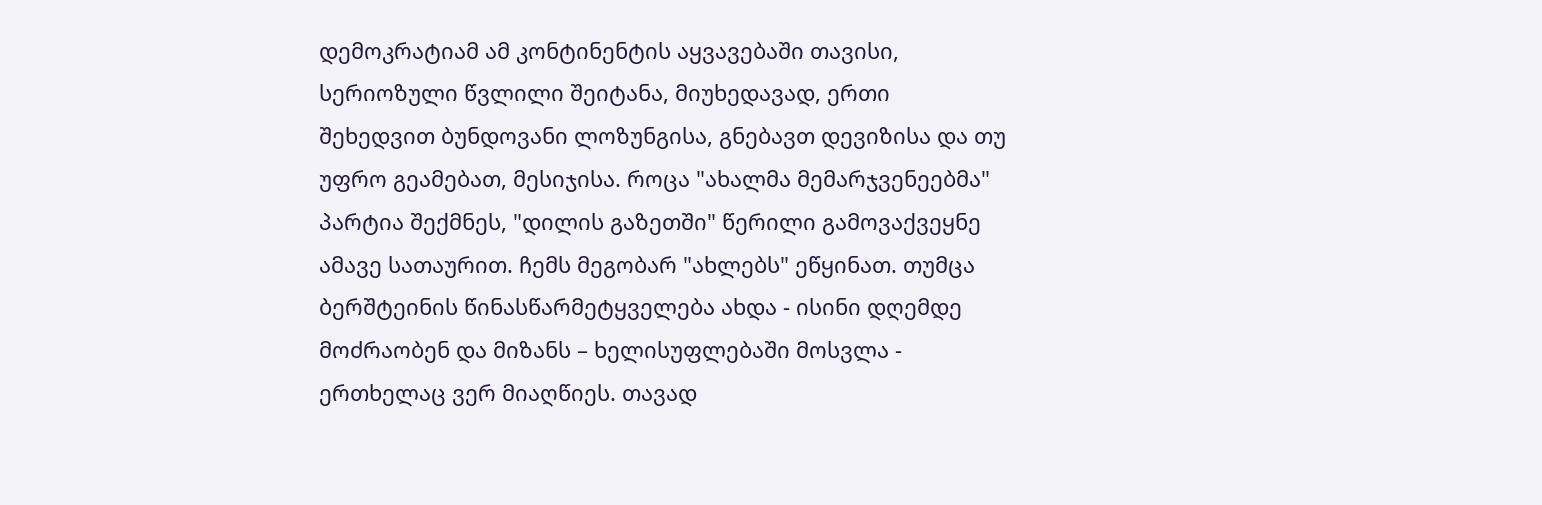დემოკრატიამ ამ კონტინენტის აყვავებაში თავისი, სერიოზული წვლილი შეიტანა, მიუხედავად, ერთი შეხედვით ბუნდოვანი ლოზუნგისა, გნებავთ დევიზისა და თუ უფრო გეამებათ, მესიჯისა. როცა "ახალმა მემარჯვენეებმა" პარტია შექმნეს, "დილის გაზეთში" წერილი გამოვაქვეყნე ამავე სათაურით. ჩემს მეგობარ "ახლებს" ეწყინათ. თუმცა ბერშტეინის წინასწარმეტყველება ახდა - ისინი დღემდე მოძრაობენ და მიზანს – ხელისუფლებაში მოსვლა - ერთხელაც ვერ მიაღწიეს. თავად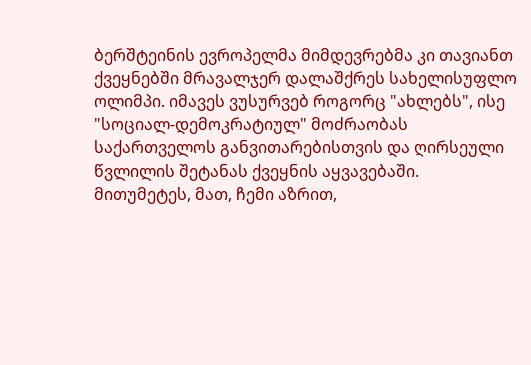ბერშტეინის ევროპელმა მიმდევრებმა კი თავიანთ ქვეყნებში მრავალჯერ დალაშქრეს სახელისუფლო ოლიმპი. იმავეს ვუსურვებ როგორც "ახლებს", ისე "სოციალ-დემოკრატიულ" მოძრაობას საქართველოს განვითარებისთვის და ღირსეული წვლილის შეტანას ქვეყნის აყვავებაში. მითუმეტეს, მათ, ჩემი აზრით,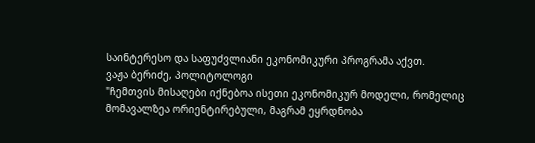საინტერესო და საფუძვლიანი ეკონომიკური პროგრამა აქვთ.
ვაჟა ბერიძე, პოლიტოლოგი
"ჩემთვის მისაღები იქნებოა ისეთი ეკონომიკურ მოდელი, რომელიც მომავალზეა ორიენტირებული, მაგრამ ეყრდნობა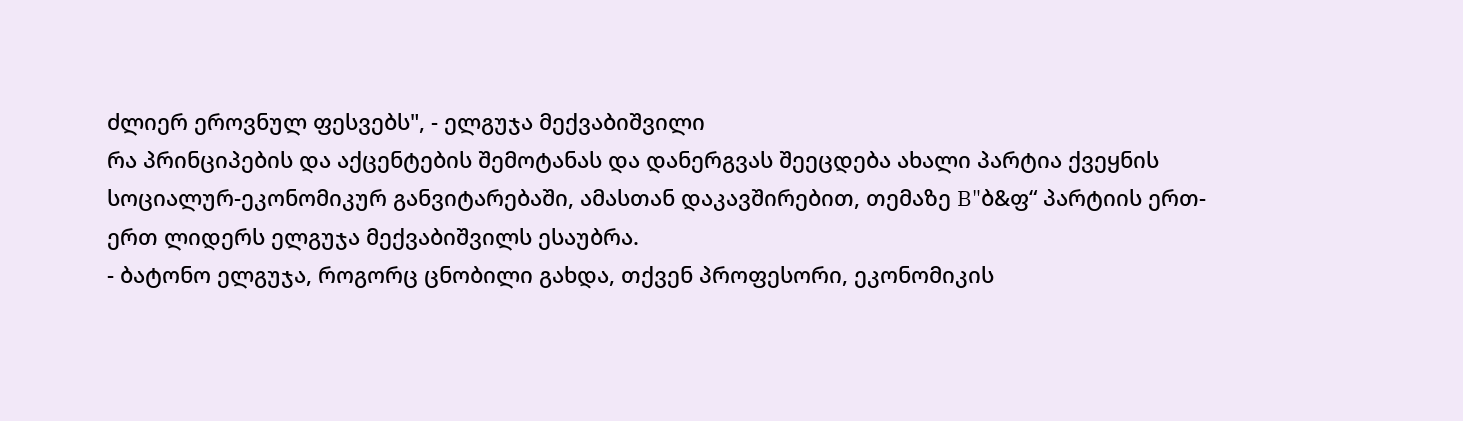ძლიერ ეროვნულ ფესვებს", - ელგუჯა მექვაბიშვილი
რა პრინციპების და აქცენტების შემოტანას და დანერგვას შეეცდება ახალი პარტია ქვეყნის სოციალურ-ეკონომიკურ განვიტარებაში, ამასთან დაკავშირებით, თემაზე B"ბ&ფ“ პარტიის ერთ-ერთ ლიდერს ელგუჯა მექვაბიშვილს ესაუბრა.
- ბატონო ელგუჯა, როგორც ცნობილი გახდა, თქვენ პროფესორი, ეკონომიკის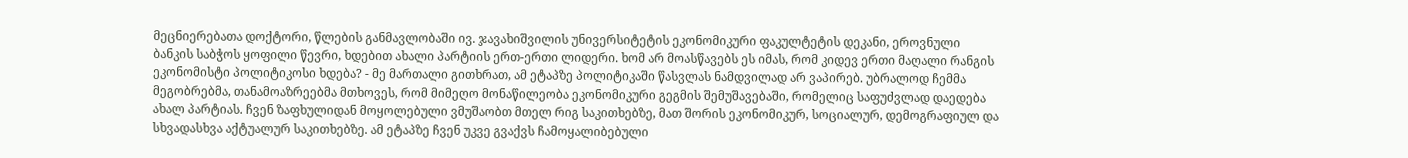მეცნიერებათა დოქტორი, წლების განმავლობაში ივ. ჯავახიშვილის უნივერსიტეტის ეკონომიკური ფაკულტეტის დეკანი, ეროვნული ბანკის საბჭოს ყოფილი წევრი, ხდებით ახალი პარტიის ერთ-ერთი ლიდერი. ხომ არ მოასწავებს ეს იმას, რომ კიდევ ერთი მაღალი რანგის ეკონომისტი პოლიტიკოსი ხდება? - მე მართალი გითხრათ, ამ ეტაპზე პოლიტიკაში წასვლას ნამდვილად არ ვაპირებ. უბრალოდ ჩემმა მეგობრებმა, თანამოაზრეებმა მთხოვეს, რომ მიმეღო მონაწილეობა ეკონომიკური გეგმის შემუშავებაში, რომელიც საფუძვლად დაედება ახალ პარტიას. ჩვენ ზაფხულიდან მოყოლებული ვმუშაობთ მთელ რიგ საკითხებზე, მათ შორის ეკონომიკურ, სოციალურ, დემოგრაფიულ და სხვადასხვა აქტუალურ საკითხებზე. ამ ეტაპზე ჩვენ უკვე გვაქვს ჩამოყალიბებული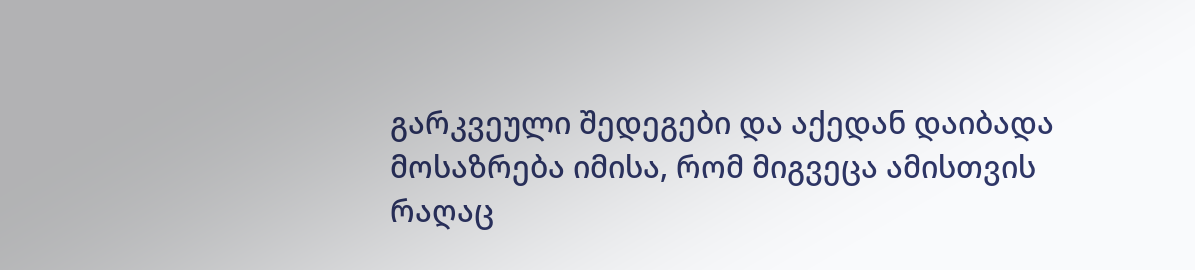გარკვეული შედეგები და აქედან დაიბადა მოსაზრება იმისა, რომ მიგვეცა ამისთვის რაღაც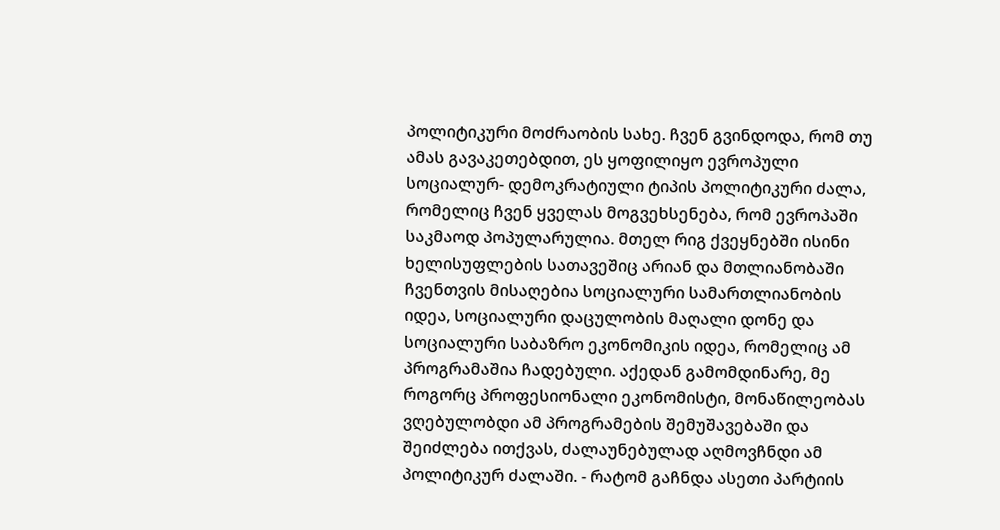პოლიტიკური მოძრაობის სახე. ჩვენ გვინდოდა, რომ თუ ამას გავაკეთებდით, ეს ყოფილიყო ევროპული სოციალურ- დემოკრატიული ტიპის პოლიტიკური ძალა, რომელიც ჩვენ ყველას მოგვეხსენება, რომ ევროპაში საკმაოდ პოპულარულია. მთელ რიგ ქვეყნებში ისინი ხელისუფლების სათავეშიც არიან და მთლიანობაში ჩვენთვის მისაღებია სოციალური სამართლიანობის იდეა, სოციალური დაცულობის მაღალი დონე და სოციალური საბაზრო ეკონომიკის იდეა, რომელიც ამ პროგრამაშია ჩადებული. აქედან გამომდინარე, მე როგორც პროფესიონალი ეკონომისტი, მონაწილეობას ვღებულობდი ამ პროგრამების შემუშავებაში და შეიძლება ითქვას, ძალაუნებულად აღმოვჩნდი ამ პოლიტიკურ ძალაში. - რატომ გაჩნდა ასეთი პარტიის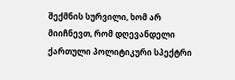შექმნის სურვილი, ხომ არ მიიჩნევთ, რომ დღევანდელი ქართული პოლიტიკური სპექტრი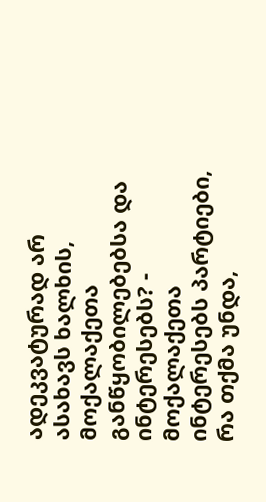ადეკვატურად არ ასახავს ხალხის, მოქალაქეთა განწყობილებებსა და ინტერესებს? - მოქალაქეთა ინტერესებს პარტიები, რა თქმა უნდა,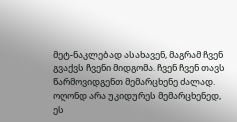მეტ-ნაკლებად ასახავენ, მაგრამ ჩვენ გვაქვს ჩვენი მიდგომა. ჩვენ ჩვენ თავს წარმოვიდგენთ მემარცხენე ძალად. ოღონდ არა უკიდურეს მემარცხენედ, ეს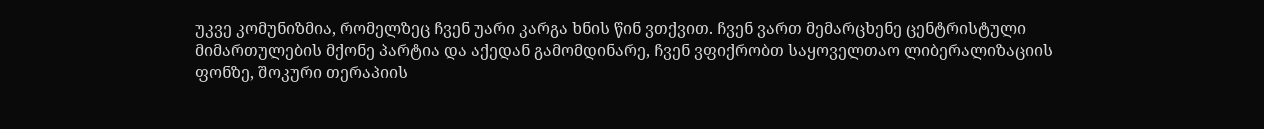უკვე კომუნიზმია, რომელზეც ჩვენ უარი კარგა ხნის წინ ვთქვით. ჩვენ ვართ მემარცხენე ცენტრისტული მიმართულების მქონე პარტია და აქედან გამომდინარე, ჩვენ ვფიქრობთ საყოველთაო ლიბერალიზაციის ფონზე, შოკური თერაპიის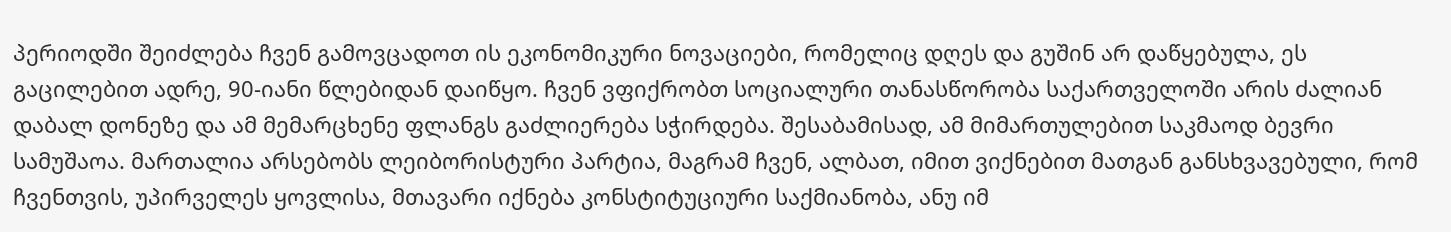პერიოდში შეიძლება ჩვენ გამოვცადოთ ის ეკონომიკური ნოვაციები, რომელიც დღეს და გუშინ არ დაწყებულა, ეს გაცილებით ადრე, 90-იანი წლებიდან დაიწყო. ჩვენ ვფიქრობთ სოციალური თანასწორობა საქართველოში არის ძალიან დაბალ დონეზე და ამ მემარცხენე ფლანგს გაძლიერება სჭირდება. შესაბამისად, ამ მიმართულებით საკმაოდ ბევრი სამუშაოა. მართალია არსებობს ლეიბორისტური პარტია, მაგრამ ჩვენ, ალბათ, იმით ვიქნებით მათგან განსხვავებული, რომ ჩვენთვის, უპირველეს ყოვლისა, მთავარი იქნება კონსტიტუციური საქმიანობა, ანუ იმ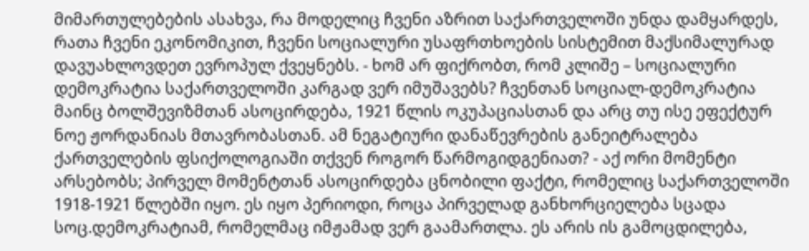მიმართულებების ასახვა, რა მოდელიც ჩვენი აზრით საქართველოში უნდა დამყარდეს, რათა ჩვენი ეკონომიკით, ჩვენი სოციალური უსაფრთხოების სისტემით მაქსიმალურად დავუახლოვდეთ ევროპულ ქვეყნებს. - ხომ არ ფიქრობთ, რომ კლიშე – სოციალური დემოკრატია საქართველოში კარგად ვერ იმუშავებს? ჩვენთან სოციალ-დემოკრატია მაინც ბოლშევიზმთან ასოცირდება, 1921 წლის ოკუპაციასთან და არც თუ ისე ეფექტურ ნოე ჟორდანიას მთავრობასთან. ამ ნეგატიური დანაწევრების განეიტრალება ქართველების ფსიქოლოგიაში თქვენ როგორ წარმოგიდგენიათ? - აქ ორი მომენტი არსებობს; პირველ მომენტთან ასოცირდება ცნობილი ფაქტი, რომელიც საქართველოში 1918-1921 წლებში იყო. ეს იყო პერიოდი, როცა პირველად განხორციელება სცადა სოც.დემოკრატიამ, რომელმაც იმჟამად ვერ გაამართლა. ეს არის ის გამოცდილება,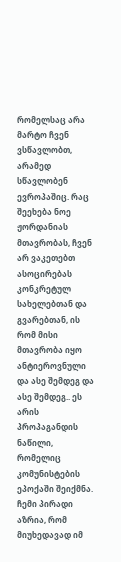რომელსაც არა მარტო ჩვენ ვსწავლობთ, არამედ სწავლობენ ევროპაშიც. რაც შეეხება ნოე ჟორდანიას მთავრობას, ჩვენ არ ვაკეთებთ ასოცირებას კონკრეტულ სახელებთან და გვარებთან, ის რომ მისი მთავრობა იყო ანტიეროვნული და ასე შემდეგ და ასე შემდეგ.. ეს არის პროპაგანდის ნაწილი, რომელიც კომუნისტების ეპოქაში შეიქმნა. ჩემი პირადი აზრია, რომ მიუხედავად იმ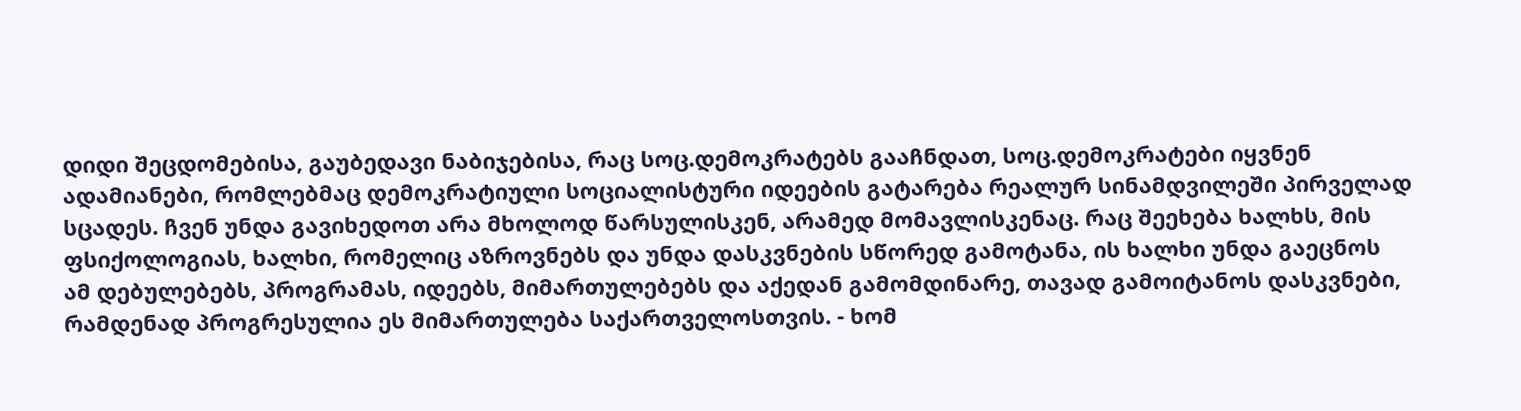დიდი შეცდომებისა, გაუბედავი ნაბიჯებისა, რაც სოც.დემოკრატებს გააჩნდათ, სოც.დემოკრატები იყვნენ ადამიანები, რომლებმაც დემოკრატიული სოციალისტური იდეების გატარება რეალურ სინამდვილეში პირველად სცადეს. ჩვენ უნდა გავიხედოთ არა მხოლოდ წარსულისკენ, არამედ მომავლისკენაც. რაც შეეხება ხალხს, მის ფსიქოლოგიას, ხალხი, რომელიც აზროვნებს და უნდა დასკვნების სწორედ გამოტანა, ის ხალხი უნდა გაეცნოს ამ დებულებებს, პროგრამას, იდეებს, მიმართულებებს და აქედან გამომდინარე, თავად გამოიტანოს დასკვნები, რამდენად პროგრესულია ეს მიმართულება საქართველოსთვის. - ხომ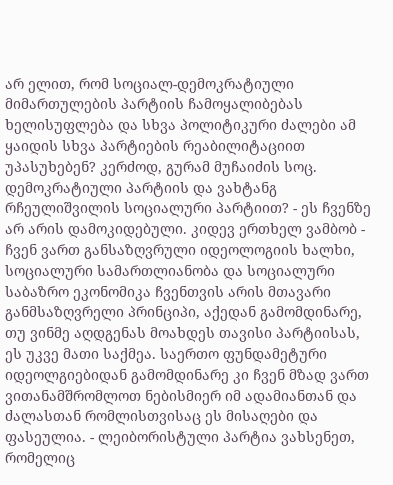არ ელით, რომ სოციალ-დემოკრატიული მიმართულების პარტიის ჩამოყალიბებას ხელისუფლება და სხვა პოლიტიკური ძალები ამ ყაიდის სხვა პარტიების რეაბილიტაციით უპასუხებენ? კერძოდ, გურამ მუჩაიძის სოც. დემოკრატიული პარტიის და ვახტანგ რჩეულიშვილის სოციალური პარტიით? - ეს ჩვენზე არ არის დამოკიდებული. კიდევ ერთხელ ვამბობ - ჩვენ ვართ განსაზღვრული იდეოლოგიის ხალხი, სოციალური სამართლიანობა და სოციალური საბაზრო ეკონომიკა ჩვენთვის არის მთავარი განმსაზღვრელი პრინციპი, აქედან გამომდინარე, თუ ვინმე აღდგენას მოახდეს თავისი პარტიისას, ეს უკვე მათი საქმეა. საერთო ფუნდამეტური იდეოლგიებიდან გამომდინარე კი ჩვენ მზად ვართ ვითანამშრომლოთ ნებისმიერ იმ ადამიანთან და ძალასთან რომლისთვისაც ეს მისაღები და ფასეულია. - ლეიბორისტული პარტია ვახსენეთ, რომელიც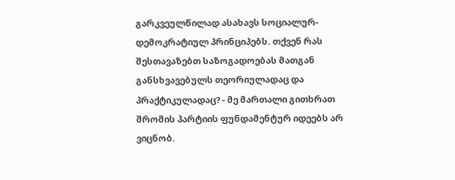გარკვეულწილად ასახავს სოციალურ-დემოკრატიულ პრინციპებს. თქვენ რას შესთავაზებთ საზოგადოებას მათგან განსხვავებულს თეორიულადაც და პრაქტიკულადაც? - მე მართალი გითხრათ შრომის პარტიის ფუნდამენტურ იდეებს არ ვიცნობ.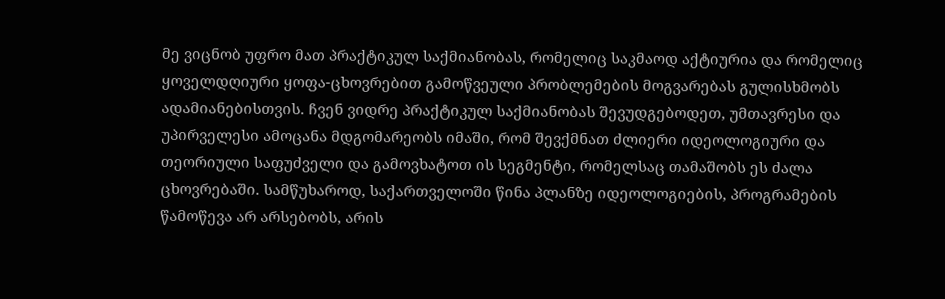მე ვიცნობ უფრო მათ პრაქტიკულ საქმიანობას, რომელიც საკმაოდ აქტიურია და რომელიც ყოველდღიური ყოფა-ცხოვრებით გამოწვეული პრობლემების მოგვარებას გულისხმობს ადამიანებისთვის. ჩვენ ვიდრე პრაქტიკულ საქმიანობას შევუდგებოდეთ, უმთავრესი და უპირველესი ამოცანა მდგომარეობს იმაში, რომ შევქმნათ ძლიერი იდეოლოგიური და თეორიული საფუძველი და გამოვხატოთ ის სეგმენტი, რომელსაც თამაშობს ეს ძალა ცხოვრებაში. სამწუხაროდ, საქართველოში წინა პლანზე იდეოლოგიების, პროგრამების წამოწევა არ არსებობს, არის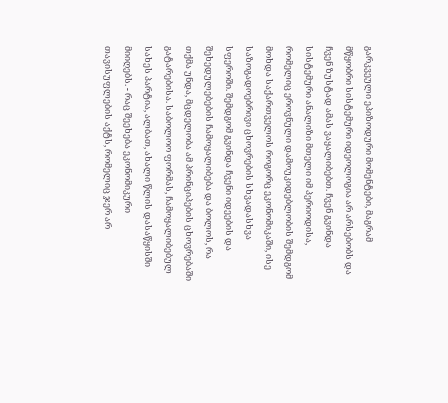გარკვეული ეპიზოდური მომენტები, მაგრამ მწყობრი სისტემური იდეოლოგია არ არსებობს და ჩვენ ზუსტად ამას ვაყალიბებთ. ჩვენ გვინდა სისტემური ანალიზი მთელი იმ პერიოდისა, რომელიც ეროვნული დამოუკიდებლობის შემდგომ მოხდა საქართველოს როგორც ეკონომიკაში, ისე საზოგადოებრივი ცხოვრების სხვადასხვა სფეროში. შემდგომ გვინდა ჩვენი იდეების და შეხედულებების ჩამოყალიბება და ბოლოს, რა თქმა უნდა, მცდელობა ამ პრინციპების ცხოვრებაში გატარებისა. საბოლოო ფორმას, ჩამოყალიბებულ სახეს პარტია, ალბათ, ახალი წლის დასაწყისში მიიღებს. - რაც შეეხება ეკონომიკური თავისუფლების აქტს, რომელიც ჯერ არ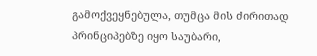გამოქვეყნებულა, თუმცა მის ძირითად პრინციპებზე იყო საუბარი,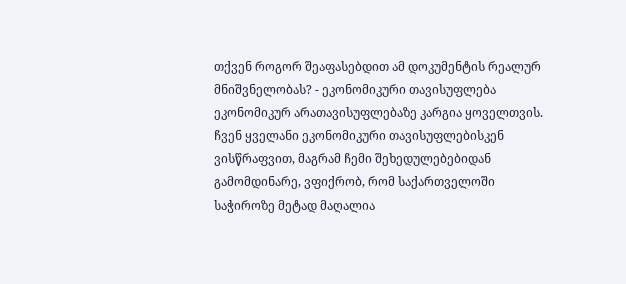თქვენ როგორ შეაფასებდით ამ დოკუმენტის რეალურ მნიშვნელობას? - ეკონომიკური თავისუფლება ეკონომიკურ არათავისუფლებაზე კარგია ყოველთვის. ჩვენ ყველანი ეკონომიკური თავისუფლებისკენ ვისწრაფვით, მაგრამ ჩემი შეხედულებებიდან გამომდინარე, ვფიქრობ, რომ საქართველოში საჭიროზე მეტად მაღალია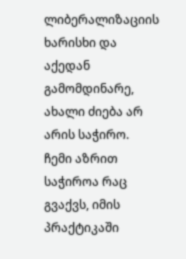ლიბერალიზაციის ხარისხი და აქედან გამომდინარე, ახალი ძიება არ არის საჭირო. ჩემი აზრით საჭიროა რაც გვაქვს, იმის პრაქტიკაში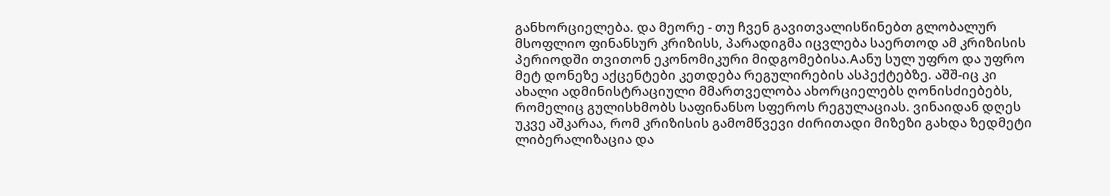განხორციელება. და მეორე - თუ ჩვენ გავითვალისწინებთ გლობალურ მსოფლიო ფინანსურ კრიზისს, პარადიგმა იცვლება საერთოდ ამ კრიზისის პერიოდში თვითონ ეკონომიკური მიდგომებისა.Aანუ სულ უფრო და უფრო მეტ დონეზე აქცენტები კეთდება რეგულირების ასპექტებზე. აშშ-იც კი ახალი ადმინისტრაციული მმართველობა ახორციელებს ღონისძიებებს, რომელიც გულისხმობს საფინანსო სფეროს რეგულაციას. ვინაიდან დღეს უკვე აშკარაა, რომ კრიზისის გამომწვევი ძირითადი მიზეზი გახდა ზედმეტი ლიბერალიზაცია და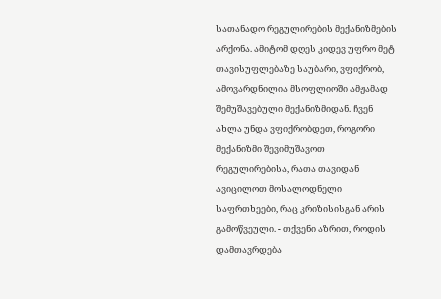სათანადო რეგულირების მექანიზმების არქონა. ამიტომ დღეს კიდევ უფრო მეტ თავისუფლებაზე საუბარი, ვფიქრობ, ამოვარდნილია მსოფლიოში ამჟამად შემუშავებული მექანიზმიდან. ჩვენ ახლა უნდა ვფიქრობდეთ, როგორი მექანიზმი შევიმუშავოთ რეგულირებისა, რათა თავიდან ავიცილოთ მოსალოდნელი საფრთხეები, რაც კრიზისისგან არის გამოწვეული. - თქვენი აზრით, როდის დამთავრდება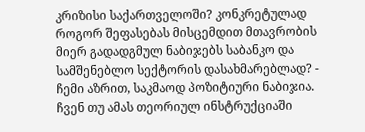კრიზისი საქართველოში? კონკრეტულად როგორ შეფასებას მისცემდით მთავრობის მიერ გადადგმულ ნაბიჯებს საბანკო და სამშენებლო სექტორის დასახმარებლად? - ჩემი აზრით, საკმაოდ პოზიტიური ნაბიჯია. ჩვენ თუ ამას თეორიულ ინსტრუქციაში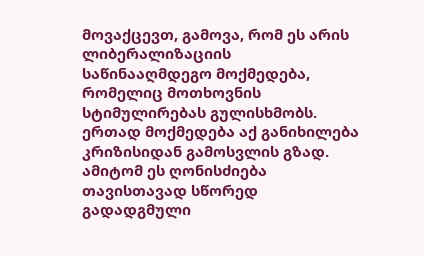მოვაქცევთ, გამოვა, რომ ეს არის ლიბერალიზაციის საწინააღმდეგო მოქმედება, რომელიც მოთხოვნის სტიმულირებას გულისხმობს. ერთად მოქმედება აქ განიხილება კრიზისიდან გამოსვლის გზად. ამიტომ ეს ღონისძიება თავისთავად სწორედ გადადგმული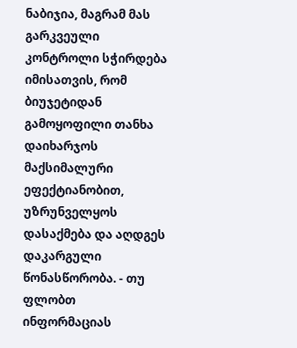ნაბიჯია, მაგრამ მას გარკვეული კონტროლი სჭირდება იმისათვის, რომ ბიუჯეტიდან გამოყოფილი თანხა დაიხარჯოს მაქსიმალური ეფექტიანობით, უზრუნველყოს დასაქმება და აღდგეს დაკარგული წონასწორობა. - თუ ფლობთ ინფორმაციას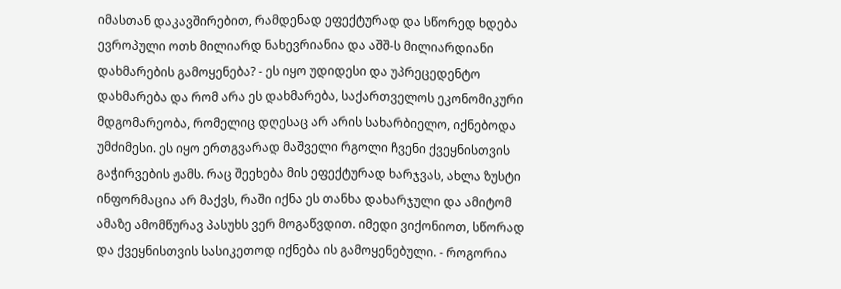იმასთან დაკავშირებით, რამდენად ეფექტურად და სწორედ ხდება ევროპული ოთხ მილიარდ ნახევრიანია და აშშ-ს მილიარდიანი დახმარების გამოყენება? - ეს იყო უდიდესი და უპრეცედენტო დახმარება და რომ არა ეს დახმარება, საქართველოს ეკონომიკური მდგომარეობა, რომელიც დღესაც არ არის სახარბიელო, იქნებოდა უმძიმესი. ეს იყო ერთგვარად მაშველი რგოლი ჩვენი ქვეყნისთვის გაჭირვების ჟამს. რაც შეეხება მის ეფექტურად ხარჯვას, ახლა ზუსტი ინფორმაცია არ მაქვს, რაში იქნა ეს თანხა დახარჯული და ამიტომ ამაზე ამომწურავ პასუხს ვერ მოგაწვდით. იმედი ვიქონიოთ, სწორად და ქვეყნისთვის სასიკეთოდ იქნება ის გამოყენებული. - როგორია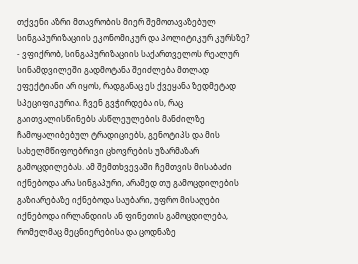თქვენი აზრი მთავრობის მიერ შემოთავაზებულ სინგაპურიზაციის ეკონომიკურ და პოლიტიკურ კურსზე? - ვფიქრობ, სინგაპურიზაციის საქართველოს რეალურ სინამდვილეში გადმოტანა შეიძლება მთლად ეფექტიანი არ იყოს, რადგანაც ეს ქვეყანა ზედმეტად სპეციფიკურია. ჩვენ გვჭირდება ის, რაც გაითვალისწინებს ასწლეულების მანძილზე ჩამოყალიბებულ ტრადიციებს, გენოტიპს და მის სახელმწიფოებრივი ცხოვრების უზარმაზარ გამოცდილებას. ამ შემთხვევაში ჩემთვის მისაბაძი იქნებოდა არა სინგაპური, არამედ თუ გამოცდილების გაზიარებაზე იქნებოდა საუბარი, უფრო მისაღები იქნებოდა ირლანდიის ან ფინეთის გამოცდილება, რომელმაც მეცნიერებისა და ცოდნაზე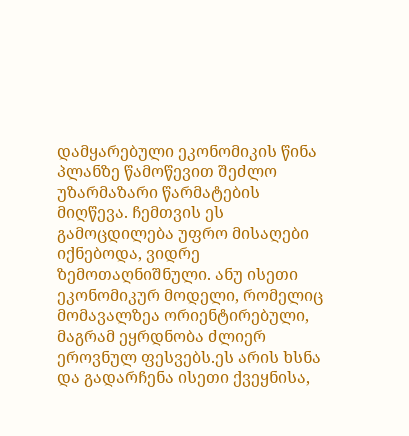დამყარებული ეკონომიკის წინა პლანზე წამოწევით შეძლო უზარმაზარი წარმატების მიღწევა. ჩემთვის ეს გამოცდილება უფრო მისაღები იქნებოდა, ვიდრე ზემოთაღნიშნული. ანუ ისეთი ეკონომიკურ მოდელი, რომელიც მომავალზეა ორიენტირებული, მაგრამ ეყრდნობა ძლიერ ეროვნულ ფესვებს.ეს არის ხსნა და გადარჩენა ისეთი ქვეყნისა,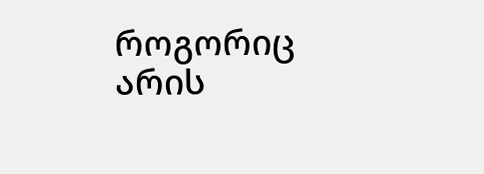როგორიც არის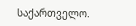საქართველო.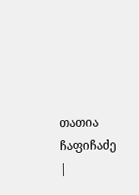თათია ჩაფიჩაძე
|